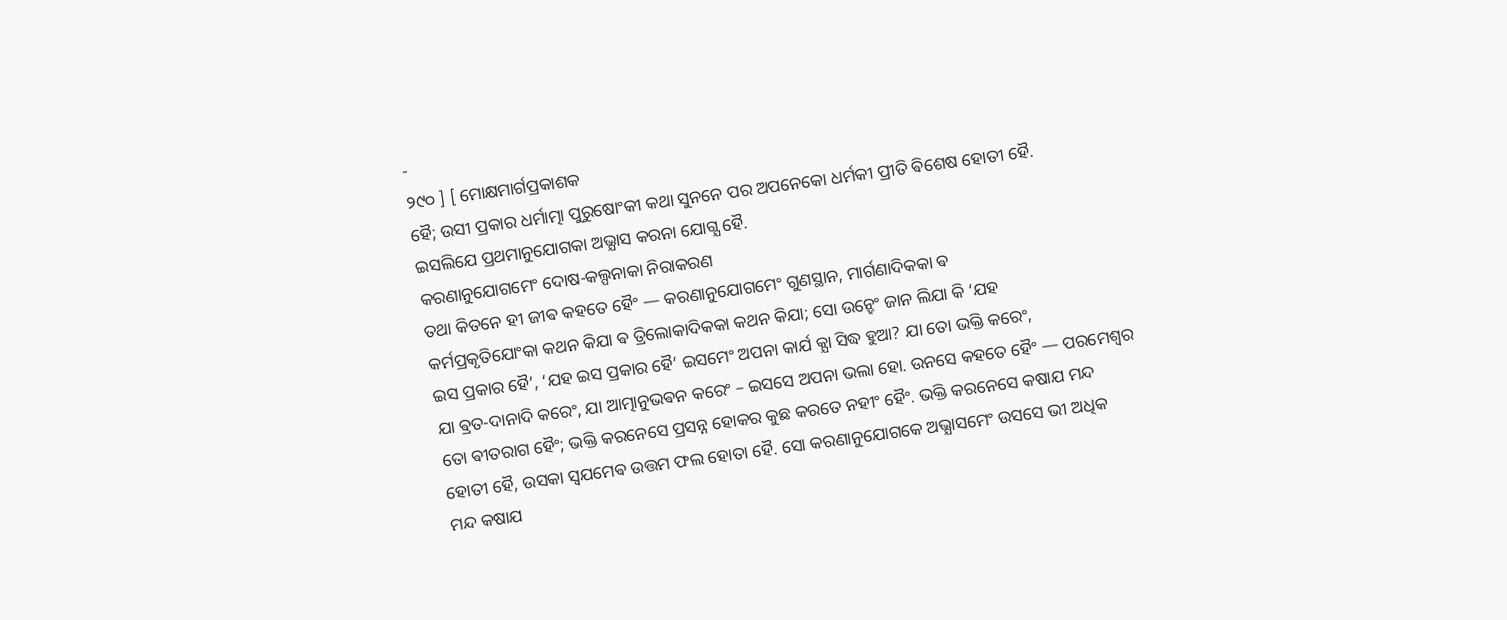-
୨୯୦ ] [ ମୋକ୍ଷମାର୍ଗପ୍ରକାଶକ
ହୈ; ଉସୀ ପ୍ରକାର ଧର୍ମାତ୍ମା ପୁରୁଷୋଂକୀ କଥା ସୁନନେ ପର ଅପନେକୋ ଧର୍ମକୀ ପ୍ରୀତି ଵିଶେଷ ହୋତୀ ହୈ.
ଇସଲିଯେ ପ୍ରଥମାନୁଯୋଗକା ଅଭ୍ଯାସ କରନା ଯୋଗ୍ଯ ହୈ.
କରଣାନୁଯୋଗମେଂ ଦୋଷ-କଲ୍ପନାକା ନିରାକରଣ
ତଥା କିତନେ ହୀ ଜୀଵ କହତେ ହୈଂ — କରଣାନୁଯୋଗମେଂ ଗୁଣସ୍ଥାନ, ମାର୍ଗଣାଦିକକା ଵ
କର୍ମପ୍ରକୃତିଯୋଂକା କଥନ କିଯା ଵ ତ୍ରିଲୋକାଦିକକା କଥନ କିଯା; ସୋ ଉନ୍ହେଂ ଜାନ ଲିଯା କି ‘ଯହ
ଇସ ପ୍ରକାର ହୈ’, ‘ଯହ ଇସ ପ୍ରକାର ହୈ’ ଇସମେଂ ଅପନା କାର୍ଯ କ୍ଯା ସିଦ୍ଧ ହୁଆ? ଯା ତୋ ଭକ୍ତି କରେଂ,
ଯା ଵ୍ରତ-ଦାନାଦି କରେଂ, ଯା ଆତ୍ମାନୁଭଵନ କରେଂ – ଇସସେ ଅପନା ଭଲା ହୋ. ଉନସେ କହତେ ହୈଂ — ପରମେଶ୍ଵର
ତୋ ଵୀତରାଗ ହୈଂ; ଭକ୍ତି କରନେସେ ପ୍ରସନ୍ନ ହୋକର କୁଛ କରତେ ନହୀଂ ହୈଂ. ଭକ୍ତି କରନେସେ କଷାଯ ମନ୍ଦ
ହୋତୀ ହୈ, ଉସକା ସ୍ଵଯମେଵ ଉତ୍ତମ ଫଲ ହୋତା ହୈ. ସୋ କରଣାନୁଯୋଗକେ ଅଭ୍ଯାସମେଂ ଉସସେ ଭୀ ଅଧିକ
ମନ୍ଦ କଷାଯ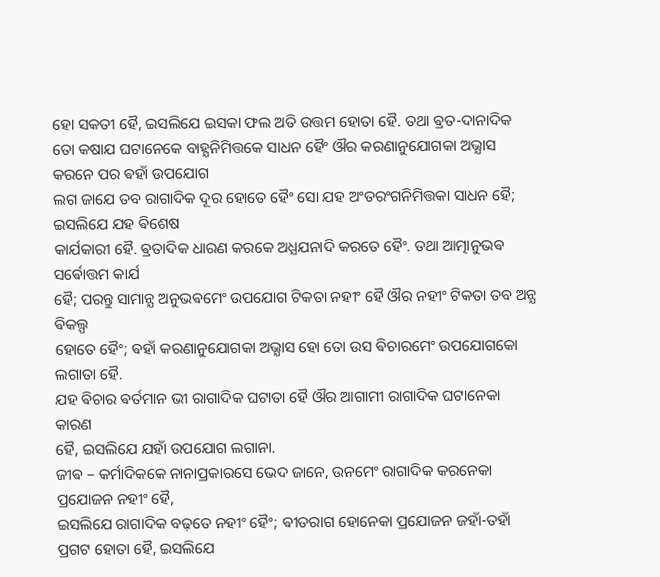ହୋ ସକତୀ ହୈ, ଇସଲିଯେ ଇସକା ଫଲ ଅତି ଉତ୍ତମ ହୋତା ହୈ. ତଥା ଵ୍ରତ-ଦାନାଦିକ
ତୋ କଷାଯ ଘଟାନେକେ ବାହ୍ଯନିମିତ୍ତକେ ସାଧନ ହୈଂ ଔର କରଣାନୁଯୋଗକା ଅଭ୍ଯାସ କରନେ ପର ଵହାଁ ଉପଯୋଗ
ଲଗ ଜାଯେ ତବ ରାଗାଦିକ ଦୂର ହୋତେ ହୈଂ ସୋ ଯହ ଅଂତରଂଗନିମିତ୍ତକା ସାଧନ ହୈ; ଇସଲିଯେ ଯହ ଵିଶେଷ
କାର୍ଯକାରୀ ହୈ. ଵ୍ରତାଦିକ ଧାରଣ କରକେ ଅଧ୍ଯଯନାଦି କରତେ ହୈଂ. ତଥା ଆତ୍ମାନୁଭଵ ସର୍ଵୋତ୍ତମ କାର୍ଯ
ହୈ; ପରନ୍ତୁ ସାମାନ୍ଯ ଅନୁଭଵମେଂ ଉପଯୋଗ ଟିକତା ନହୀଂ ହୈ ଔର ନହୀଂ ଟିକତା ତବ ଅନ୍ଯ ଵିକଲ୍ପ
ହୋତେ ହୈଂ; ଵହାଁ କରଣାନୁଯୋଗକା ଅଭ୍ଯାସ ହୋ ତୋ ଉସ ଵିଚାରମେଂ ଉପଯୋଗକୋ ଲଗାତା ହୈ.
ଯହ ଵିଚାର ଵର୍ତମାନ ଭୀ ରାଗାଦିକ ଘଟାତା ହୈ ଔର ଆଗାମୀ ରାଗାଦିକ ଘଟାନେକା କାରଣ
ହୈ, ଇସଲିଯେ ଯହାଁ ଉପଯୋଗ ଲଗାନା.
ଜୀଵ – କର୍ମାଦିକକେ ନାନାପ୍ରକାରସେ ଭେଦ ଜାନେ, ଉନମେଂ ରାଗାଦିକ କରନେକା ପ୍ରଯୋଜନ ନହୀଂ ହୈ,
ଇସଲିଯେ ରାଗାଦିକ ବଢ଼ତେ ନହୀଂ ହୈଂ; ଵୀତରାଗ ହୋନେକା ପ୍ରଯୋଜନ ଜହାଁ-ତହାଁ ପ୍ରଗଟ ହୋତା ହୈ, ଇସଲିଯେ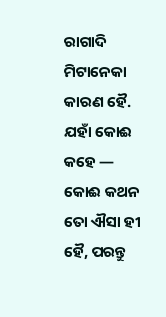ରାଗାଦି ମିଟାନେକା କାରଣ ହୈ.
ଯହାଁ କୋଈ କହେ — କୋଈ କଥନ ତୋ ଐସା ହୀ ହୈ, ପରନ୍ତୁ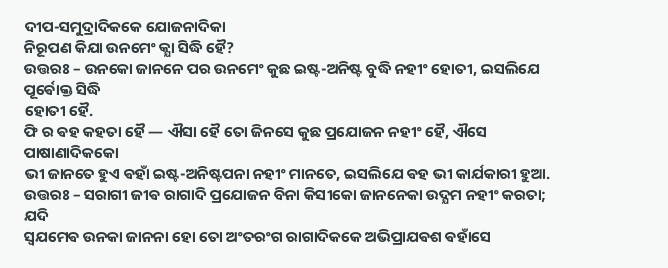ଦୀପ-ସମୁଦ୍ରାଦିକକେ ଯୋଜନାଦିକା
ନିରୂପଣ କିଯା ଉନମେଂ କ୍ଯା ସିଦ୍ଧି ହୈ?
ଉତ୍ତରଃ – ଉନକୋ ଜାନନେ ପର ଉନମେଂ କୁଛ ଇଷ୍ଟ-ଅନିଷ୍ଟ ବୁଦ୍ଧି ନହୀଂ ହୋତୀ, ଇସଲିଯେ ପୂର୍ଵୋକ୍ତ ସିଦ୍ଧି
ହୋତୀ ହୈ.
ଫି ର ଵହ କହତା ହୈ — ଐସା ହୈ ତୋ ଜିନସେ କୁଛ ପ୍ରଯୋଜନ ନହୀଂ ହୈ, ଐସେ ପାଷାଣାଦିକକୋ
ଭୀ ଜାନତେ ହୁଏ ଵହାଁ ଇଷ୍ଟ-ଅନିଷ୍ଟପନା ନହୀଂ ମାନତେ, ଇସଲିଯେ ଵହ ଭୀ କାର୍ଯକାରୀ ହୁଆ.
ଉତ୍ତରଃ – ସରାଗୀ ଜୀଵ ରାଗାଦି ପ୍ରଯୋଜନ ବିନା କିସୀକୋ ଜାନନେକା ଉଦ୍ଯମ ନହୀଂ କରତା; ଯଦି
ସ୍ଵଯମେଵ ଉନକା ଜାନନା ହୋ ତୋ ଅଂତରଂଗ ରାଗାଦିକକେ ଅଭିପ୍ରାଯଵଶ ଵହାଁସେ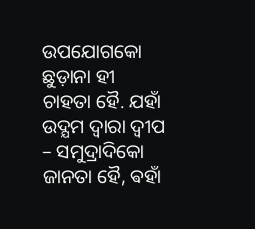ଉପଯୋଗକୋ ଛୁଡ଼ାନା ହୀ
ଚାହତା ହୈ. ଯହାଁ ଉଦ୍ଯମ ଦ୍ଵାରା ଦ୍ଵୀପ – ସମୁଦ୍ରାଦିକୋ ଜାନତା ହୈ, ଵହାଁ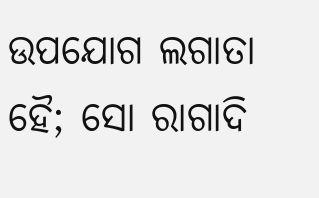ଉପଯୋଗ ଲଗାତା ହୈ; ସୋ ରାଗାଦି